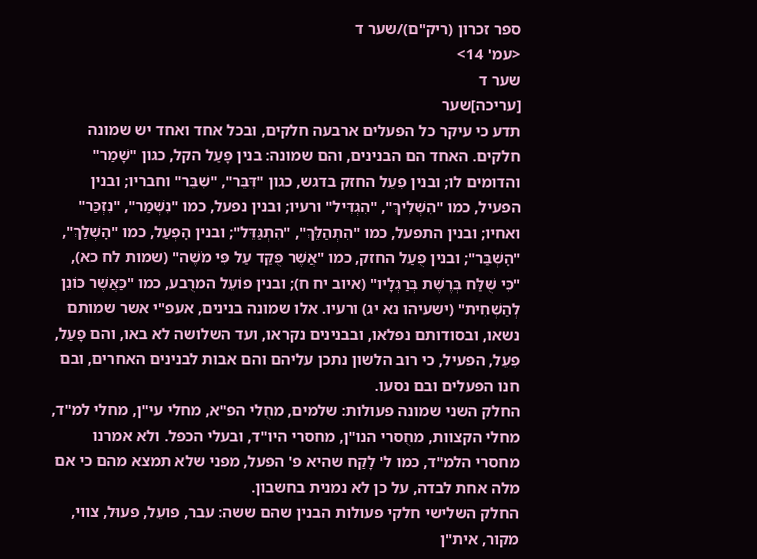ספר זכרון (ריק"ם)/שער ד
<עמ' 14>
שער ד
[עריכה]שער
תדע כי עיקר כל הפעלים ארבעה חלקים, ובכל אחד ואחד יש שמונה חלקים. האחד הם הבנינים, והם שמונה: בנין פָּעַל הקל, כגון "שָׁמַר" והדומים לו; ובנין פִעֵל החזק בדגש, כגון "דִּבֵּר", "שִׁבֵּר" וחבריו; ובנין הפעיל, כמו "הִשְׁלִיךְ", "הִגְדִּיל" ורעיו; ובנין נפעל, כמו "נִשְׁמַר", "נִזְכַּר" ואחיו; ובנין התפעל, כמו "הִתְהַלֵּךְ", "הִתְגַּדֵּל"; ובנין הׇפְעַל, כמו "הׇשְׁלַךְ", "הׇשְׁבַּר"; ובנין פֻעַל החזק, כמו "אֲשֶׁר פֻּקַּד עַל פִּי מֹשֶׁה" (שמות לח כא), "כִּי שֻׁלַּח בְּרֶשֶׁת בְּרַגְלָיו" (איוב יח ח); ובנין פוֹעֵל המרֻבע, כמו "כַּאֲשֶׁר כּוֹנֵן לְהַשְׁחִית" (ישעיהו נא יג) ורעיו. אלו שמונה בנינים, אעפ"י אשר שמותם נשאו, ובסודותם נפלאו, ובבנינים נקראו, ועד השלושה לא באו, והם פָעַל, פִעֵל, הפעיל, כי רוב הלשון נתכן עליהם והם אבות לבנינים האחרים, ובם חנו הפעלים ובם נסעו.
החלק השני שמונה פעולות: שלמים, מחֻלי הפ"א, מחלי עי"ן, מחלי למ"ד, מחלי הקצוות, מחֻסרי הנו"ן, מחסרי היו"ד, ובעלי הכפל. ולא אמרנו מחסרי הלמ"ד, כמו ל' לָקַח שהיא פ' הפעל, מפני שלא תמצא מהם כי אם מלה אחת לבדה, על כן לא נמנית בחשבון.
החלק השלישי חלקי פעולות הבנין שהם ששה: עבר, פועֵל, פעוּל, צווי, מקור, אית"ן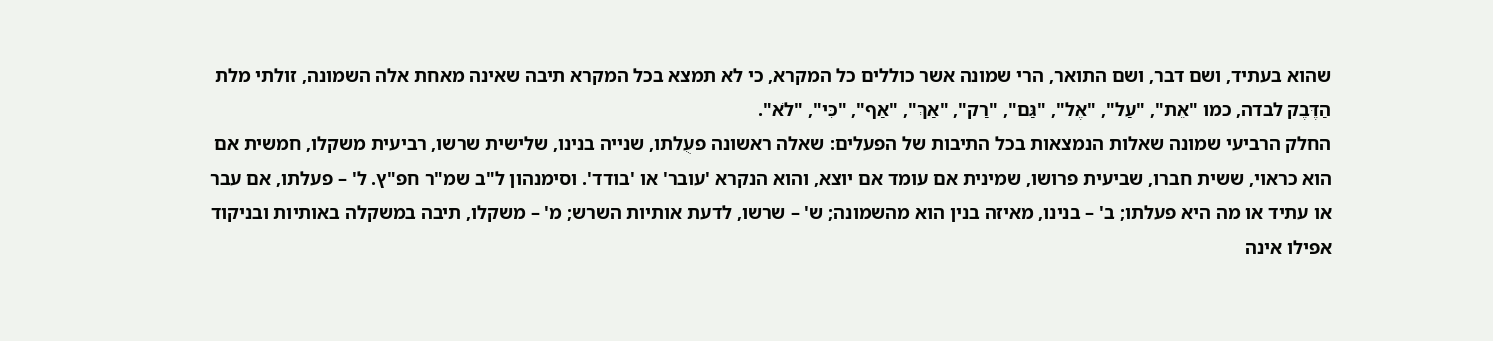שהוא בעתיד, ושם דבר, ושם התואר, הרי שמונה אשר כוללים כל המקרא, כי לא תמצא בכל המקרא תיבה שאינה מאחת אלה השמונה, זולתי מלת הַדֶּבֶק לבדה, כמו "אֵת", "עַל", "אֶל", "גַּם", "רַק", "אַךְ", "אַף", "כִּי", "לֹא".
החלק הרביעי שמונה שאלות הנמצאות בכל התיבות של הפעלים: שאלה ראשונה פעֻלתו, שנייה בנינו, שלישית שרשו, רביעית משקלו, חמשית אם הוא כראוי, ששית חברו, שביעית פרושו, שמינית אם עומד אם יוצא, והוא הנקרא 'עובר' או 'בודד'. וסימנהון ל"ב שמ"ר חפ"ץ. ל' – פעלתו, אם עבר או עתיד או מה היא פעלתו; ב' – בנינו, מאיזה בנין הוא מהשמונה; ש' – שרשו, לדעת אותיות השרש; מ' – משקלו, תיבה במשקלה באותיות ובניקוד אפילו אינה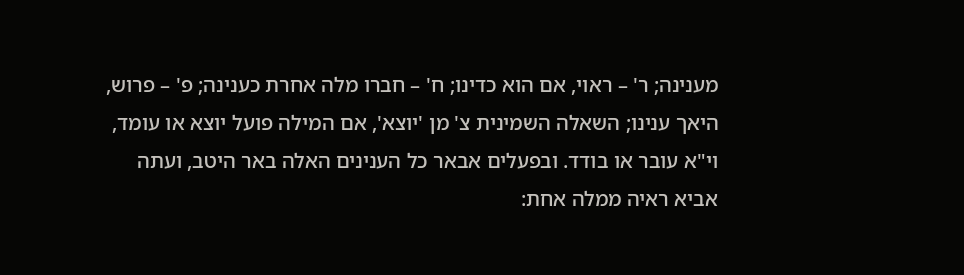מענינה; ר' – ראוי, אם הוא כדינו; ח' – חברו מלה אחרת כענינה; פ' – פרוש, היאך ענינו; השאלה השמינית צ' מן 'יוצא', אם המילה פועל יוצא או עומד, וי"א עובר או בודד. ובפעלים אבאר כל הענינים האלה באר היטב, ועתה אביא ראיה ממלה אחת: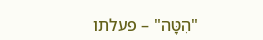"הִטָּה" – פעלתו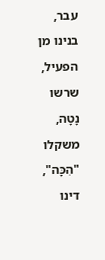עבר, בנינו מן הפעיל, שרשו נָטָה, משקלו "הִכָּה", דינו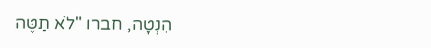הִנְטָה, חברו "לֹא תַטֶּה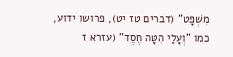מִשְׁפָּט" (דברים טז יט), פרושו ידוע, כמו "וְעָלַי הִטָּה חֶסֶד" (עזרא ז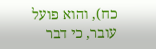כח), והוא פועל עובר, כי דבר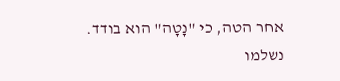אחר הטה, כי "נָטָה" הוא בודד. נשלמו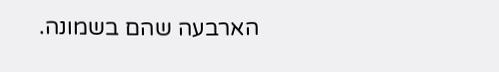הארבעה שהם בשמונה.